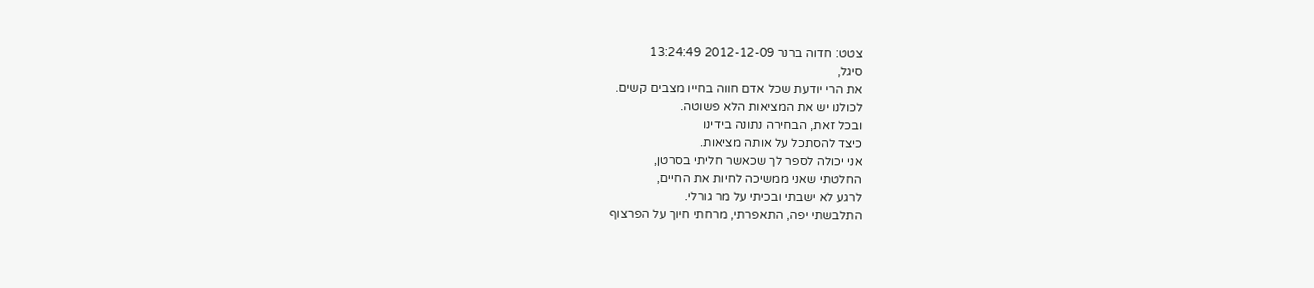צטט: חדוה ברנר 2012-12-09 13:24:49
סיגל,
את הרי יודעת שכל אדם חווה בחייו מצבים קשים.
לכולנו יש את המציאות הלא פשוטה.
ובכל זאת, הבחירה נתונה בידינו
כיצד להסתכל על אותה מציאות.
אני יכולה לספר לך שכאשר חליתי בסרטן,
החלטתי שאני ממשיכה לחיות את החיים,
לרגע לא ישבתי ובכיתי על מר גורלי.
התלבשתי יפה, התאפרתי, מרחתי חיוך על הפרצוף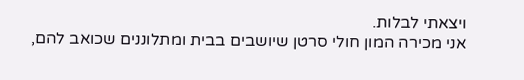ויצאתי לבלות.
אני מכירה המון חולי סרטן שיושבים בבית ומתלוננים שכואב להם,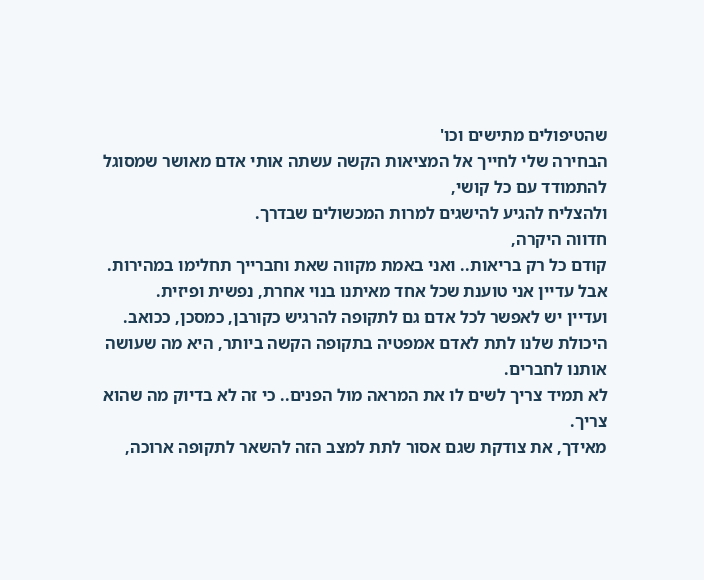שהטיפולים מתישים וכו'
הבחירה שלי לחייך אל המציאות הקשה עשתה אותי אדם מאושר שמסוגל להתמודד עם כל קושי,
ולהצליח להגיע להישגים למרות המכשולים שבדרך.
חדווה היקרה,
קודם כל רק בריאות.. ואני באמת מקווה שאת וחברייך תחלימו במהירות.
אבל עדיין אני טוענת שכל אחד מאיתנו בנוי אחרת, נפשית ופיזית.
ועדיין יש לאפשר לכל אדם גם לתקופה להרגיש כקורבן, כמסכן, ככואב.
היכולת שלנו לתת לאדם אמפטיה בתקופה הקשה ביותר, היא מה שעושה אותנו לחברים.
לא תמיד צריך לשים לו את המראה מול הפנים.. כי זה לא בדיוק מה שהוא צריך.
מאידך, את צודקת שגם אסור לתת למצב הזה להשאר לתקופה ארוכה,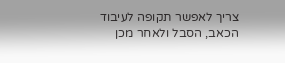צריך לאפשר תקופה לעיבוד הכאב, הסבל ולאחר מכן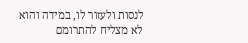לנסות ולעזור לו, במידה והוא לא מצליח להתרומם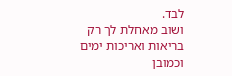לבד.
ושוב מאחלת לך רק בריאות ואריכות ימים
וכמובן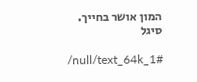המון אושר בחייך.
סיגל

/null/text_64k_1#